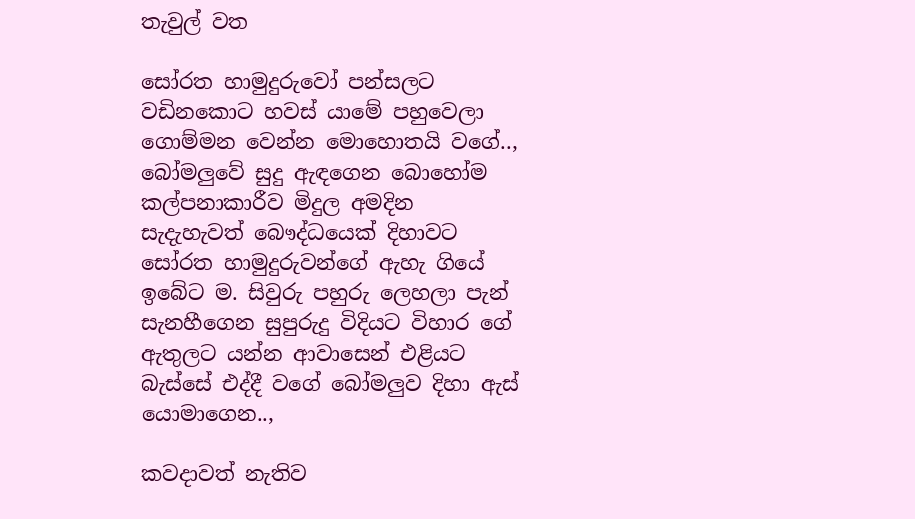තැවුල් වත

සෝරත හාමුදුරුවෝ පන්සලට වඩිනකොට හවස් යාමේ පහුවෙලා ගොම්මන වෙන්න මොහොතයි වගේ.., බෝමලුවේ සුදු ඇඳගෙන බොහෝම කල්පනාකාරීව මිදුල අමදින සැදැහැවත් බෞද්ධයෙක් දිහාවට සෝරත හාමුදුරුවන්ගේ ඇහැ ගියේ ඉබේට ම. සිවුරු පහුරු ලෙහලා පැන් සැනහීගෙන සුපුරුදු විදියට විහාර ගේ ඇතුලට යන්න ආවාසෙන් එළියට බැස්සේ එද්දී වගේ බෝමලුව දිහා ඇස් යොමාගෙන..,

කවදාවත් නැතිව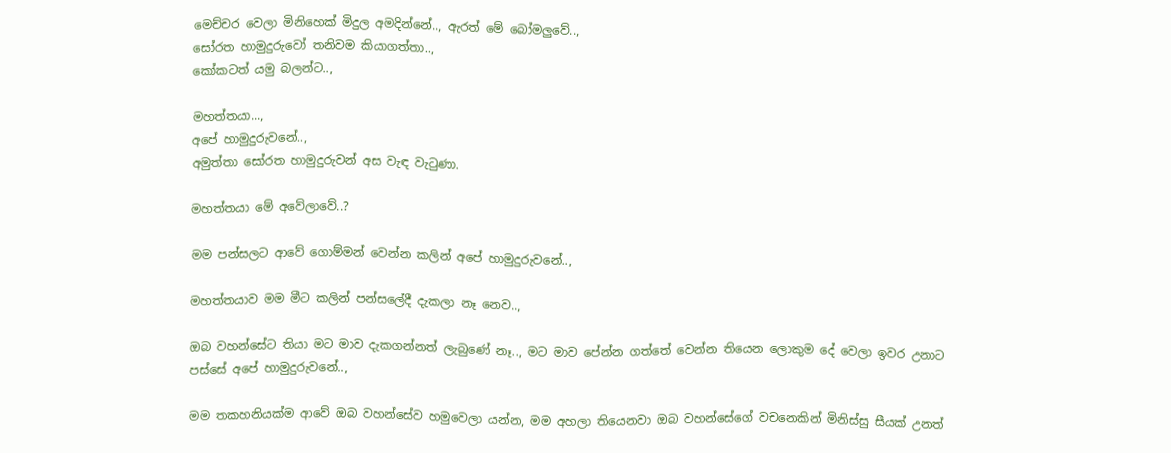මෙච්චර වෙලා මිනිහෙක් මිදුල අමදින්නේ.., ඇරත් මේ බෝමලුවේ..,
සෝරත හාමුදුරුවෝ තනිවම කියාගත්තා..,
කෝකටත් යමු බලන්ට..,

මහත්තයා...,
අපේ හාමුදුරුවනේ..,
අමුත්තා සෝරත හාමුදුරුවන් අස වැඳ වැටුණා.

මහත්තයා මේ අවේලාවේ..?

මම පන්සලට ආවේ ගොම්මන් වෙන්න කලින් අපේ හාමුදුරුවනේ..,

මහත්තයාව මම මීට කලින් පන්සලේදී දැකලා නෑ නෙව..,

ඔබ වහන්සේට තියා මට මාව දැකගන්නත් ලැබුණේ නෑ.., මට මාව පේන්න ගත්තේ වෙන්න තියෙන ලොකුම දේ වෙලා ඉවර උනාට පස්සේ අපේ හාමුදුරුවනේ..,

මම තකහනියක්ම ආවේ ඔබ වහන්සේව හමුවෙලා යන්න, මම අහලා තියෙනවා ඔබ වහන්සේගේ වචනෙකින් මිනිස්සු සීයක් උනත්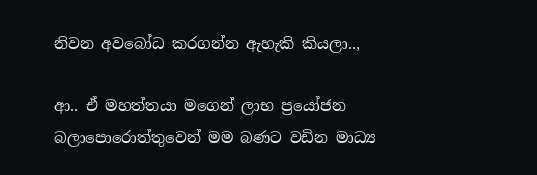නිවන අවබෝධ කරගන්න ඇහැකි කියලා..,

ආ.. ඒ මහත්තයා මගෙන් ලාභ ප්‍රයෝජන බලාපොරොත්තුවෙන් මම බණට වඩින මාධ්‍ය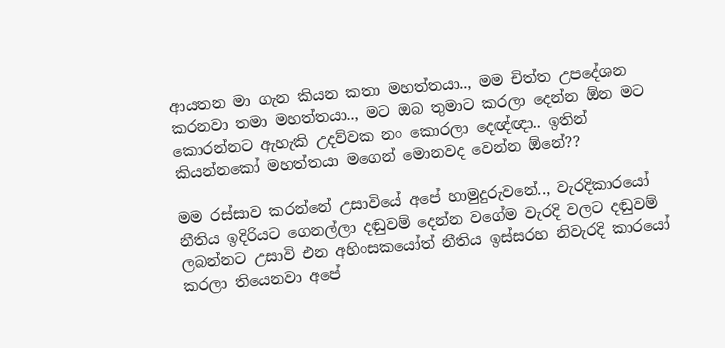ආයතන මා ගැන කියන කතා මහත්තයා.., මම චිත්ත උපදේශන කරනවා තමා මහත්තයා.., මට ඔබ තුමාට කරලා දෙන්න ඕන මට කොරන්නට ඇහැකි උදව්වක නං කොරලා දෙඥ්ඥා.. ඉතින් කියන්නකෝ මහත්තයා මගෙන් මොනවද වෙන්න ඕනේ??

මම රස්සාව කරන්නේ උසාවියේ අපේ හාමුදුරුවනේ.., වැරදිකාරයෝ නීතිය ඉදිරියට ගෙනල්ලා දඬුවම් දෙන්න වගේම වැරදි වලට දඬුවම් ලබන්නට උසාවි එන අහිංසකයෝත් නීතිය ඉස්සරහ නිවැරදි කාරයෝ කරලා තියෙනවා අපේ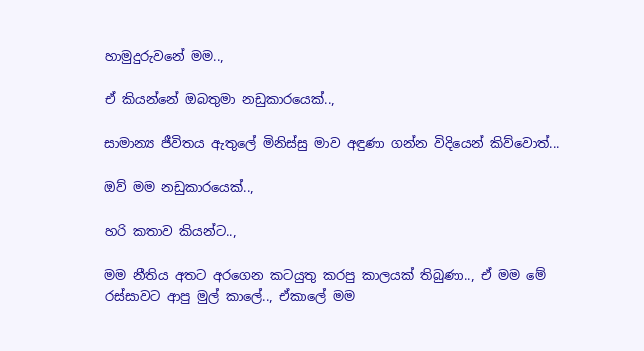හාමුදුරුවනේ මම..,

ඒ කියන්නේ ඔබතුමා නඩුකාරයෙක්..,

සාමාන්‍ය ජීවිතය ඇතුලේ මිනිස්සු මාව අඳුණා ගන්න විදියෙන් කිව්වොත්...

ඔව් මම නඩුකාරයෙක්..,

හරි කතාව කියන්ට..,

මම නීතිය අතට අරගෙන කටයුතු කරපු කාලයක් තිබුණා.., ඒ මම මේ රස්සාවට ආපු මුල් කාලේ.., ඒකාලේ මම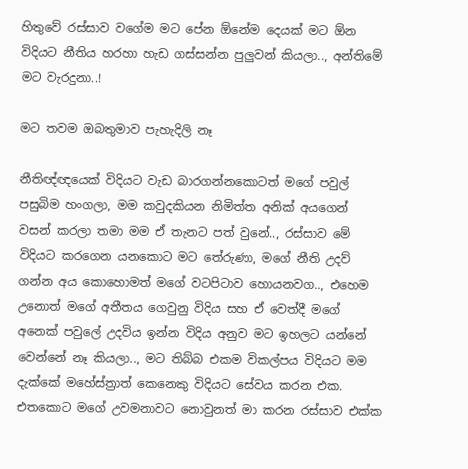හිතුවේ රස්සාව වගේම මට පේන ඕනේම දෙයක් මට ඕන විදියට නීතිය හරහා හැඩ ගස්සන්න පුලුවන් කියලා.., අන්තිමේ මට වැරදුනා..!

මට තවම ඔබතුමාව පැහැදිලි නෑ

නීතිඥ්ඥයෙක් විදියට වැඩ බාරගන්නකොටත් මගේ පවුල් පසුබිම හංගලා, මම කවුදකියන නිමිත්ත අනික් අයගෙන් වසන් කරලා තමා මම ඒ තැනට පත් වුනේ.., රස්සාව මේ විදියට කරගෙන යනකොට මට තේරුණා, මගේ නීති උදව් ගන්න අය කොහොමත් මගේ වටපිටාව හොයනවග.., එහෙම උනොත් මගේ අතීතය ගෙවුනු විදිය සහ ඒ වෙත්දී මගේ අනෙක් පවුලේ උදවිය ඉන්න විදිය අනුව මට ඉහලට යන්නේ වෙන්නේ නෑ කියලා.., මට තිබ්බ එකම විකල්පය විදියට මම දැක්කේ මහේස්ත්‍රාත් කෙනෙකු විදියට සේවය කරන එක. එතකොට මගේ උවමනාවට නොවුනත් මා කරන රස්සාව එක්ක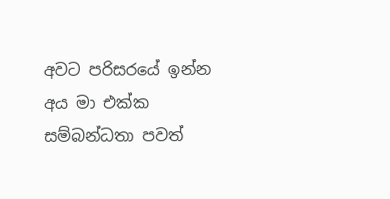අවට පරිසරයේ ඉන්න අය මා එක්ක සම්බන්ධතා පවත්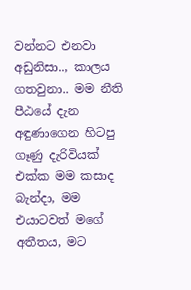වන්නට එනවා අඩුනිසා.., කාලය ගතවුනා.. මම නීති පීඨයේ දැන අඳුණාගෙන හිටපු ගෑණු දැරිවියක් එක්ක මම කසාද බැන්දා, මම එයාටවත් මගේ අතීතය, මට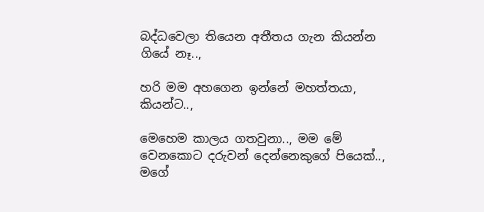බද්ධවෙලා තියෙන අතීතය ගැන කියන්න ගියේ නෑ..,

හරි මම අහගෙන ඉන්නේ මහත්තයා, කියන්ට..,

මෙහෙම කාලය ගතවුනා.., මම මේ වෙනකොට දරුවන් දෙන්නෙකුගේ පියෙක්..,
මගේ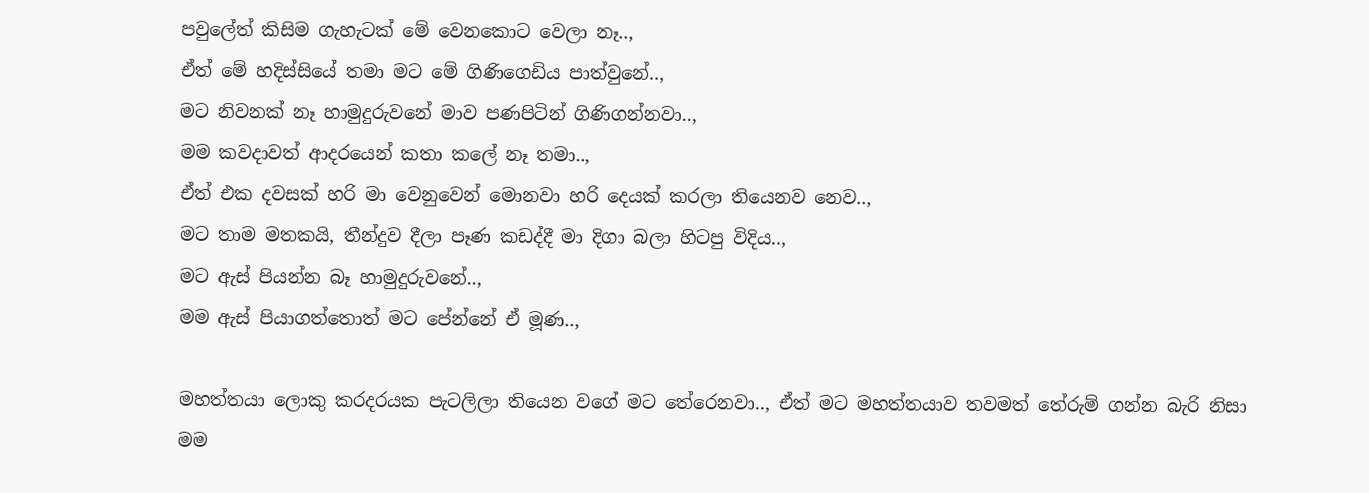පවුලේත් කිසිම ගැහැටක් මේ වෙනකොට වෙලා නෑ..,
ඒත් මේ හදිස්සියේ තමා මට මේ ගිණිගෙඩිය පාත්වුනේ..,
මට නිවනක් නෑ හාමුදුරුවනේ මාව පණපිටින් ගිණිගන්නවා..,
මම කවදාවත් ආදරයෙන් කතා කලේ නෑ තමා..,
ඒත් එක දවසක් හරි මා වෙනුවෙන් මොනවා හරි දෙයක් කරලා තියෙනව නෙව..,
මට තාම මතකයි, තීන්දුව දීලා පෑණ කඩද්දී මා දිගා බලා හිටපු විදිය..,
මට ඇස් පියන්න බෑ හාමුදුරුවනේ..,
මම ඇස් පියාගත්තොත් මට පේන්නේ ඒ මූණ..,

මහත්තයා ලොකු කරදරයක පැටලිලා තියෙන වගේ මට තේරෙනවා.., ඒත් මට මහත්තයාව තවමත් තේරුම් ගන්න බැරි නිසා මම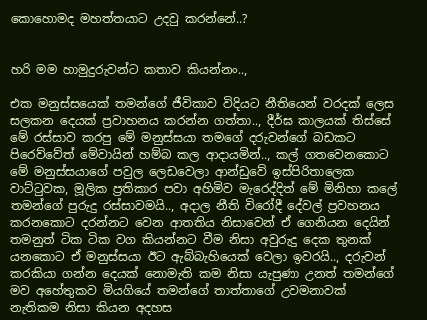කොහොමද මහත්තයාට උදවු කරන්නේ..?


හරි මම හාමුදුරුවන්ට කතාව කියන්නං..,

එක මනුස්සයෙක් තමන්ගේ ජීවිකාව විදියට නීතියෙන් වරදක් ලෙස සලකන දෙයක් ප්‍රවාහනය කරන්න ගත්තා.., දීර්ඝ කාලයක් තිස්සේ  මේ රස්සාව කරපු මේ මනුස්සයා තමගේ දරුවන්ගේ බඩකට පිරෙව්වේත් මේවායින් හම්බ කල ආදායමින්.., කල් ගතවෙනකොට මේ මනුස්සයාගේ පවුල ලෙඩවෙලා ආන්ඩුවේ ඉස්පිරිතාලෙක වාට්ටුවක, මූලික ප්‍රතිකාර පවා අහිමිව මැරෙද්දිත් මේ මිනිහා කලේ තමන්ගේ පුරුදු රස්සාවමයි.., අදාල නීති විරෝදී දේවල් ප්‍රවහනය කරනකොට දරන්නට වෙන ආතතිය නිසාවෙන් ඒ ගෙනියන දෙයින් තමනුත් ටික ටික වග කියන්නට වීම නිසා අවුරුදු දෙක තුනක් යනකොට ඒ මනුස්සයා ඊට ඇබ්බැහියෙක් වෙලා ඉවරයි.., දරුවන් කරකියා ගන්න දෙයක් නොමැති කම නිසා යැපුණා උනත් තමන්ගේ මව අහේතුකව මියගියේ තමන්ගේ තාත්තාගේ උවමනාවක් නැතිකම නිසා කියන අදහස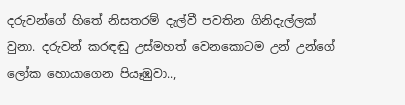දරුවන්ගේ හිතේ නිසතරම් දැල්වී පවතින ගිනිදැල්ලක් වුනා. දරුවන් කරඳඬු උස්මහත් වෙනකොටම උන් උන්ගේ ලෝක හොයාගෙන පියෑඹුවා..,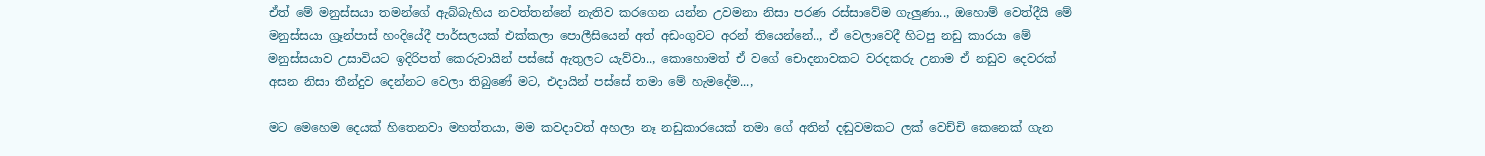ඒත් මේ මනුස්සයා තමන්ගේ ඇබ්බැහිය නවත්තන්නේ නැතිව කරගෙන යන්න උවමනා නිසා පරණ රස්සාවේම ගැලුණා.., ඔහොම් වෙත්දීයි මේ මනුස්සයා ග්‍රෑන්පාස් හංදියේදී පාර්සලයක් එක්කලා පොලීසියෙන් අත් අඩංගුවට අරන් තියෙන්නේ.., ඒ වෙලාවෙදී හිටපු නඩු කාරයා මේ මනුස්සයාව උසාවියට ඉදිරිපත් කෙරුවායින් පස්සේ ඇතුලට යැව්වා.., කොහොමත් ඒ වගේ චොදනාවකට වරදකරු උනාම ඒ නඩුව දෙවරක් අසන නිසා තීන්දුව දෙන්නට වෙලා තිබුණේ මට, එදායින් පස්සේ තමා මේ හැමදේම...,

මට මෙහෙම දෙයක් හිතෙනවා මහත්තයා, මම කවදාවත් අහලා නෑ නඩුකාරයෙක් තමා ගේ අතින් දඬුවමකට ලක් වෙච්චි කෙනෙක් ගැන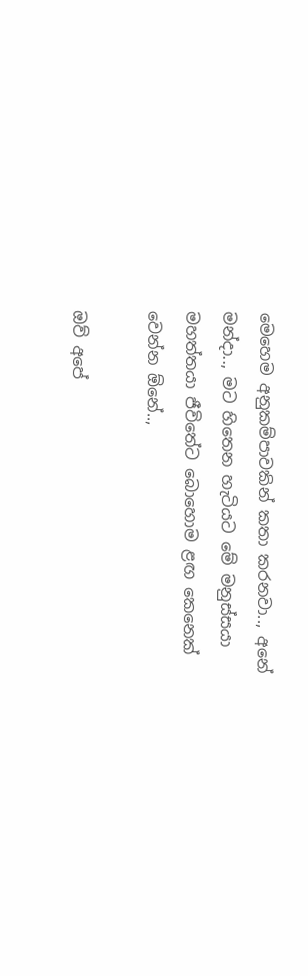මෙහෙම අනුකම්පාවකින් කතා කරනවා.., අනේ මන්දා.., මට හිතෙන හැටියට මේ මනුස්සයා මහත්තයා ජීවිතේට බොහොම ළඟ කෙනෙක් වෙන්න ඕනේ..,

ඔව් අපේ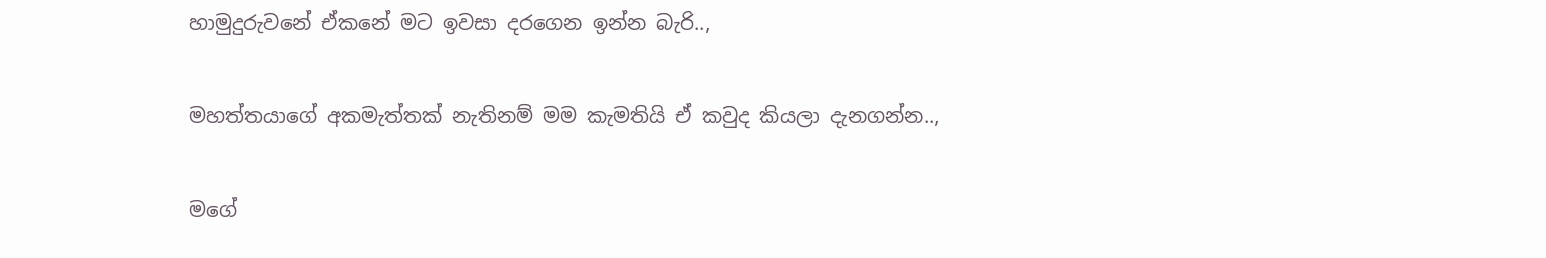හාමුදුරුවනේ ඒකනේ මට ඉවසා දරගෙන ඉන්න බැරි..,

මහත්තයාගේ අකමැත්තක් නැතිනම් මම කැමතියි ඒ කවුද කියලා දැනගන්න..,

මගේ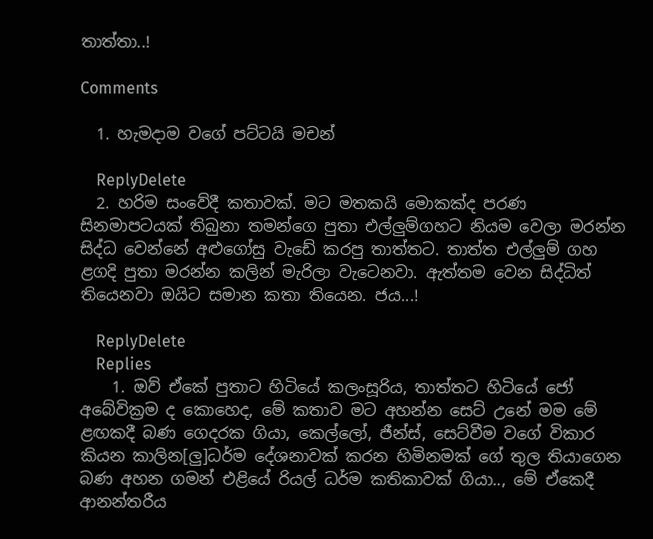තාත්තා..!

Comments

  1. හැමදාම වගේ පට්ටයි මචන්

    ReplyDelete
  2. හරිම සංවේදී කතාවක්. මට මතකයි මොකක්ද පරණ සිනමාපටයක් තිබුනා තමන්ගෙ පුතා එල්ලුම්ගහට නියම වෙලා මරන්න සිද්ධ වෙන්නේ අළුගෝසු වැඩේ කරපු තාත්තට. තාත්ත එල්ලුම් ගහ ළගදි පුතා මරන්න කලින් මැරිලා වැටෙනවා. ඇත්තම වෙන සිද්ධිත් තියෙනවා ඔයිට සමාන කතා තියෙන. ජය...!

    ReplyDelete
    Replies
    1. ඔව් ඒකේ පුතාට හිටියේ කලංසූරිය, තාත්තට හිටියේ ජෝ අබේවික්‍රම ද කොහෙද, මේ කතාව මට අහන්න සෙට් උනේ මම මේ ළඟකදී බණ ගෙදරක ගියා, කෙල්ලෝ, ජීන්ස්, සෙට්වීම වගේ විකාර කියන කාලින[ලු]ධර්ම දේශනාවක් කරන හිමිනමක් ගේ තුල තියාගෙන බණ අහන ගමන් එළියේ රියල් ධර්ම කතිකාවක් ගියා.., මේ ඒකෙදී ආනන්තරීය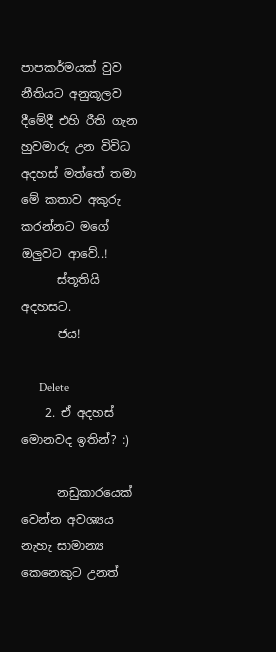පාපකර්මයක් වුව නීතියට අනුකූලව දීමේදී එහි රීති ගැන හුවමාරු උන විවිධ අදහස් මත්තේ තමා මේ කතාව අකුරු කරන්නට මගේ ඔලුවට ආවේ..!
      ස්තූතියි අදහසට.
      ජය!

      Delete
    2. ඒ අදහස් මොනවද ඉතින්? :)

      නඩුකාරයෙක් වෙන්න අවශ්‍යය නැහැ සාමාන්‍ය කෙනෙකුට උනත්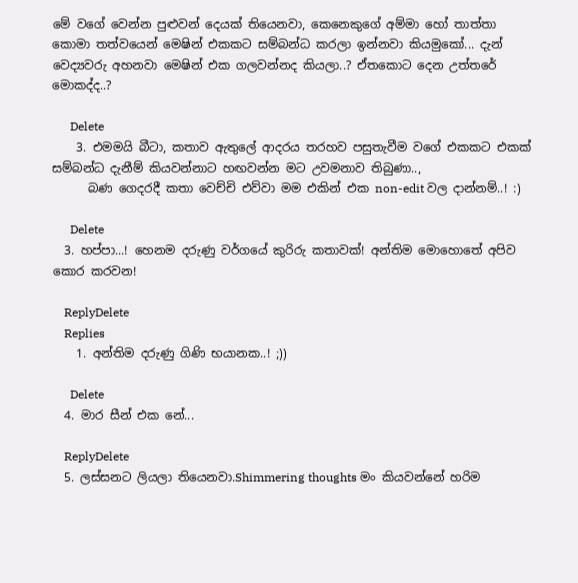මේ වගේ වෙන්න පුළුවන් දෙයක් තියෙනවා, කෙනෙකුගේ අම්මා හෝ තාත්තා කොමා තත්වයෙන් මෙෂින් එකකට සම්බන්ධ කරලා ඉන්නවා කියමුකෝ... දැන් වෙ‍ද්‍යවරු අහනවා මෙෂින් එක ගලවන්නද කියලා..? ඒතකොට දෙන උත්තරේ මොකද්ද..?

      Delete
    3. එමමයි බීටා, කතාව ඇතුලේ ආදරය තරහව පසුතැවීම වගේ එකකට එකක් සම්බන්ධ දැනීම් කියවන්නාට හඟවන්න මට උවමනාව තිබුණා..,
      බණ ගෙදරදී කතා වෙච්චි එව්වා මම එකින් එක non-edit වල දාන්නම්..! :)

      Delete
  3. හප්පා...! හෙනම දරුණු වර්ගයේ කුරිරු කතාවක්! අන්තිම මොහොතේ අපිව කොර කරවන!

    ReplyDelete
    Replies
    1. අන්තිම දරුණු ගිණි භයානක..! ;))

      Delete
  4. මාර සීන් එක නේ...

    ReplyDelete
  5. ලස්සනට ලියලා තියෙනවා.Shimmering thoughts මං කියවන්නේ හරිම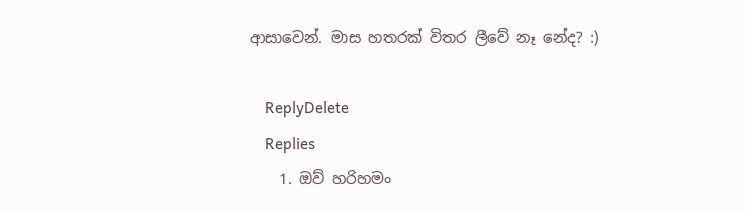ආසාවෙන්. මාස හතරක් විතර ලීවේ නෑ නේද? :)

    ReplyDelete
    Replies
    1. ඔව් හරිහමං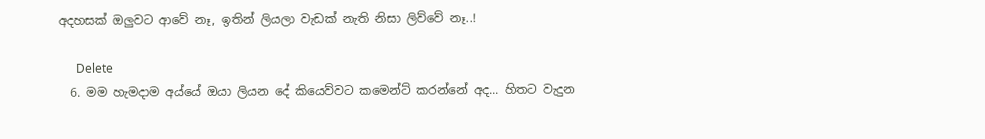අදහසක් ඔලුවට ආවේ නෑ, ඉතින් ලියලා වැඩක් නැති නිසා ලිව්වේ නෑ..!

      Delete
  6. මම හැමදාම අය්යේ ඔයා ලියන දේ කියෙව්වට කමෙන්ට් කරන්නේ අද... හිතට වැදුන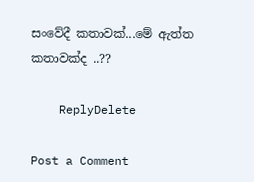සංවේදී කතාවක්...මේ ඇත්ත කතාවක්ද ..??

    ReplyDelete

Post a Comment